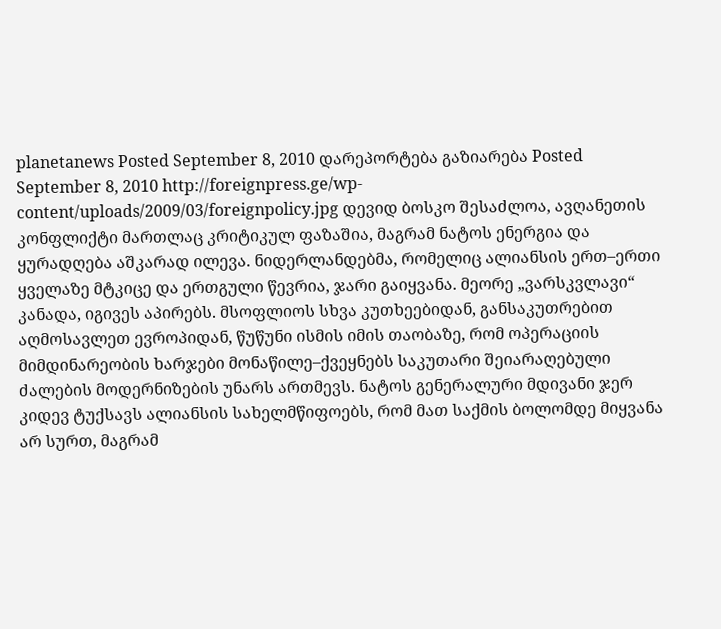planetanews Posted September 8, 2010 დარეპორტება გაზიარება Posted September 8, 2010 http://foreignpress.ge/wp-content/uploads/2009/03/foreignpolicy.jpg დევიდ ბოსკო შესაძლოა, ავღანეთის კონფლიქტი მართლაც კრიტიკულ ფაზაშია, მაგრამ ნატოს ენერგია და ყურადღება აშკარად ილევა. ნიდერლანდებმა, რომელიც ალიანსის ერთ–ერთი ყველაზე მტკიცე და ერთგული წევრია, ჯარი გაიყვანა. მეორე „ვარსკვლავი“ კანადა, იგივეს აპირებს. მსოფლიოს სხვა კუთხეებიდან, განსაკუთრებით აღმოსავლეთ ევროპიდან, წუწუნი ისმის იმის თაობაზე, რომ ოპერაციის მიმდინარეობის ხარჯები მონაწილე–ქვეყნებს საკუთარი შეიარაღებული ძალების მოდერნიზების უნარს ართმევს. ნატოს გენერალური მდივანი ჯერ კიდევ ტუქსავს ალიანსის სახელმწიფოებს, რომ მათ საქმის ბოლომდე მიყვანა არ სურთ, მაგრამ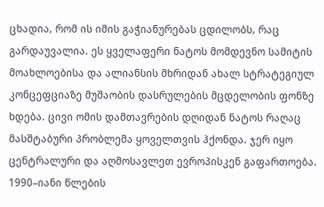ცხადია, რომ ის იმის გაჭიანურებას ცდილობს, რაც გარდაუვალია. ეს ყველაფერი ნატოს მომდევნო სამიტის მოახლოებისა და ალიანსის მხრიდან ახალ სტრატეგიულ კონცეფციაზე მუშაობის დასრულების მცდელობის ფონზე ხდება. ცივი ომის დამთავრების დღიდან ნატოს რაღაც მასშტაბური პრობლემა ყოველთვის ჰქონდა. ჯერ იყო ცენტრალური და აღმოსავლეთ ევროპისკენ გაფართოება. 1990–იანი წლების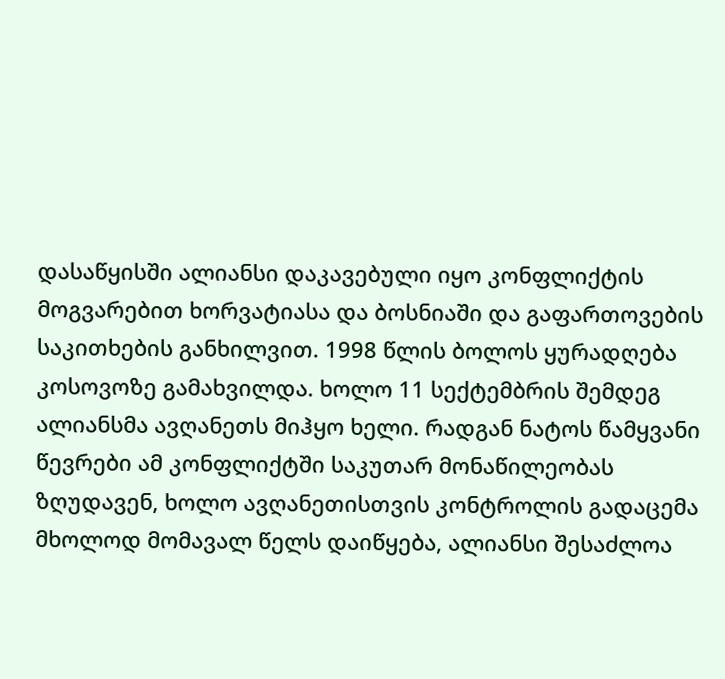დასაწყისში ალიანსი დაკავებული იყო კონფლიქტის მოგვარებით ხორვატიასა და ბოსნიაში და გაფართოვების საკითხების განხილვით. 1998 წლის ბოლოს ყურადღება კოსოვოზე გამახვილდა. ხოლო 11 სექტემბრის შემდეგ ალიანსმა ავღანეთს მიჰყო ხელი. რადგან ნატოს წამყვანი წევრები ამ კონფლიქტში საკუთარ მონაწილეობას ზღუდავენ, ხოლო ავღანეთისთვის კონტროლის გადაცემა მხოლოდ მომავალ წელს დაიწყება, ალიანსი შესაძლოა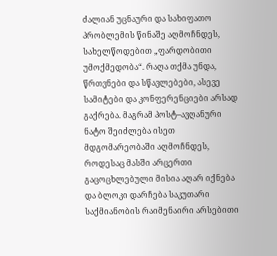ძალიან უცნაური და სახიფათო პრობლემის წინაშე აღმოჩნდეს, სახელწოდებით „ფარდობითი უმოქმედობა“. რაღა თქმა უნდა, წრთვნები და სწავლებები, ასევე სამიტები და კონფერენციები არსად გაქრება. მაგრამ პოსტ–ავღანური ნატო შეიძლება ისეთ მდგომარეობაში აღმოჩნდეს, როდესაც მასში არცერთი გაცოცხლებული მისია აღარ იქნება და ბლოკი დარჩება საკუთარი საქმიანობის რაიმენაირი არსებითი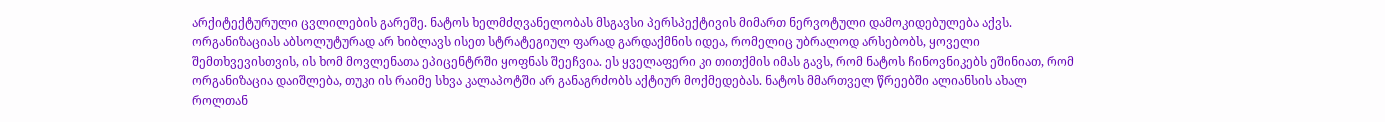არქიტექტურული ცვლილების გარეშე. ნატოს ხელმძღვანელობას მსგავსი პერსპექტივის მიმართ ნერვოტული დამოკიდებულება აქვს. ორგანიზაციას აბსოლუტურად არ ხიბლავს ისეთ სტრატეგიულ ფარად გარდაქმნის იდეა, რომელიც უბრალოდ არსებობს, ყოველი შემთხვევისთვის, ის ხომ მოვლენათა ეპიცენტრში ყოფნას შეეჩვია. ეს ყველაფერი კი თითქმის იმას გავს, რომ ნატოს ჩინოვნიკებს ეშინიათ, რომ ორგანიზაცია დაიშლება, თუკი ის რაიმე სხვა კალაპოტში არ განაგრძობს აქტიურ მოქმედებას. ნატოს მმართველ წრეებში ალიანსის ახალ როლთან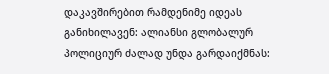დაკავშირებით რამდენიმე იდეას განიხილავენ: ალიანსი გლობალურ პოლიციურ ძალად უნდა გარდაიქმნას: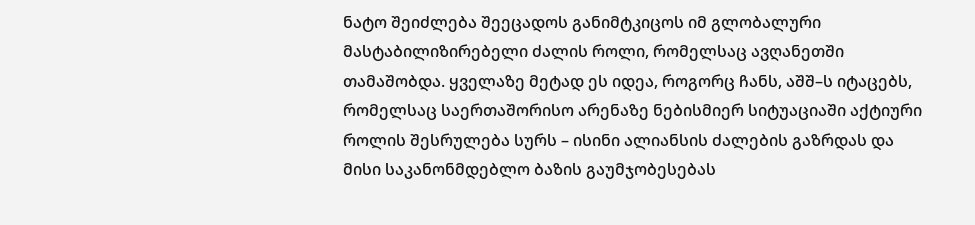ნატო შეიძლება შეეცადოს განიმტკიცოს იმ გლობალური მასტაბილიზირებელი ძალის როლი, რომელსაც ავღანეთში თამაშობდა. ყველაზე მეტად ეს იდეა, როგორც ჩანს, აშშ–ს იტაცებს, რომელსაც საერთაშორისო არენაზე ნებისმიერ სიტუაციაში აქტიური როლის შესრულება სურს – ისინი ალიანსის ძალების გაზრდას და მისი საკანონმდებლო ბაზის გაუმჯობესებას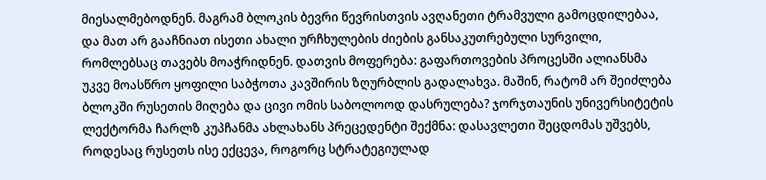მიესალმებოდნენ. მაგრამ ბლოკის ბევრი წევრისთვის ავღანეთი ტრამვული გამოცდილებაა, და მათ არ გააჩნიათ ისეთი ახალი ურჩხულების ძიების განსაკუთრებული სურვილი, რომლებსაც თავებს მოაჭრიდნენ. დათვის მოფერება: გაფართოვების პროცესში ალიანსმა უკვე მოასწრო ყოფილი საბჭოთა კავშირის ზღურბლის გადალახვა. მაშინ, რატომ არ შეიძლება ბლოკში რუსეთის მიღება და ცივი ომის საბოლოოდ დასრულება? ჯორჯთაუნის უნივერსიტეტის ლექტორმა ჩარლზ კუპჩანმა ახლახანს პრეცედენტი შექმნა: დასავლეთი შეცდომას უშვებს, როდესაც რუსეთს ისე ექცევა, როგორც სტრატეგიულად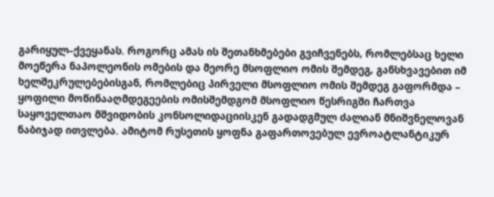გარიყულ–ქვეყანას. როგორც ამას ის შეთანხმებები გვიჩვენებს, რომლებსაც ხელი მოეწერა ნაპოლეონის ომების და მეორე მსოფლიო ომის შემდეგ, განსხვავებით იმ ხელშეკრულებებისგან, რომლებიც პირველი მსოფლიო ომის შემდეგ გაფორმდა – ყოფილი მოწინააღმდეგეების ომისშემდგომ მსოფლიო წესრიგში ჩართვა საყოველთაო მშვიდობის კონსოლიდაციისკენ გადადგმულ ძალიან მნიშვნელოვან ნაბიჯად ითვლება. ამიტომ რუსეთის ყოფნა გაფართოვებულ ევროატლანტიკურ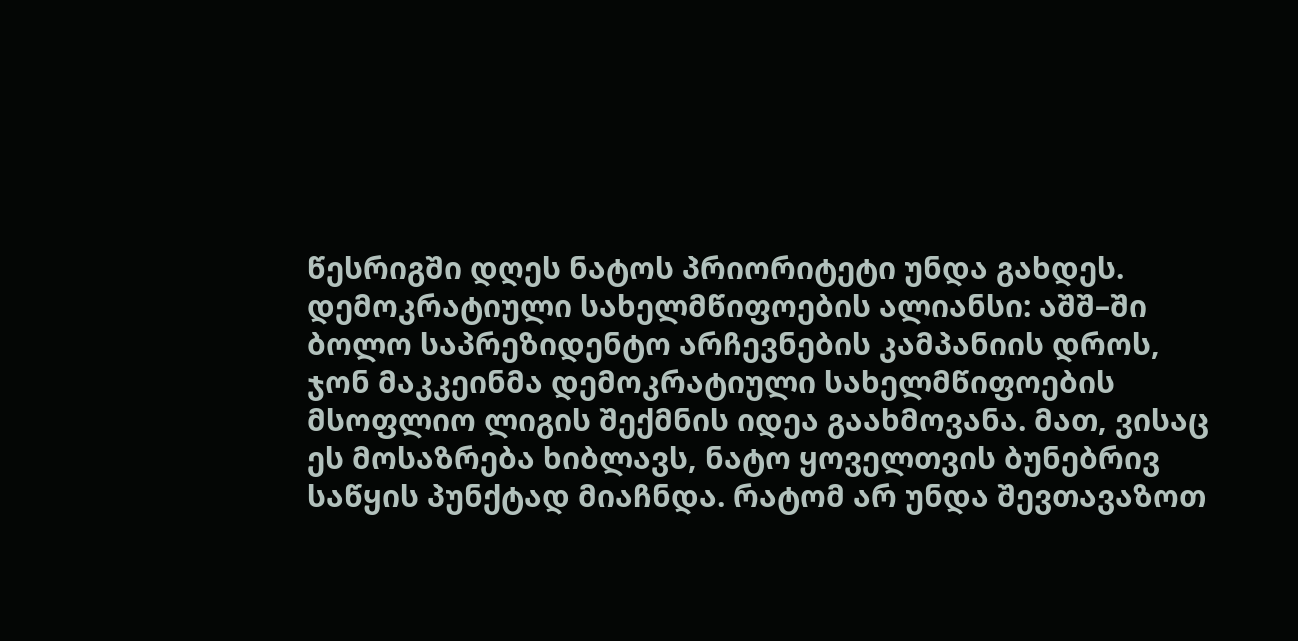წესრიგში დღეს ნატოს პრიორიტეტი უნდა გახდეს. დემოკრატიული სახელმწიფოების ალიანსი: აშშ–ში ბოლო საპრეზიდენტო არჩევნების კამპანიის დროს, ჯონ მაკკეინმა დემოკრატიული სახელმწიფოების მსოფლიო ლიგის შექმნის იდეა გაახმოვანა. მათ, ვისაც ეს მოსაზრება ხიბლავს, ნატო ყოველთვის ბუნებრივ საწყის პუნქტად მიაჩნდა. რატომ არ უნდა შევთავაზოთ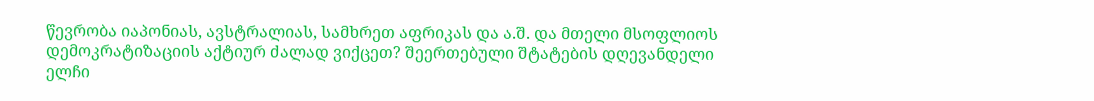წევრობა იაპონიას, ავსტრალიას, სამხრეთ აფრიკას და ა.შ. და მთელი მსოფლიოს დემოკრატიზაციის აქტიურ ძალად ვიქცეთ? შეერთებული შტატების დღევანდელი ელჩი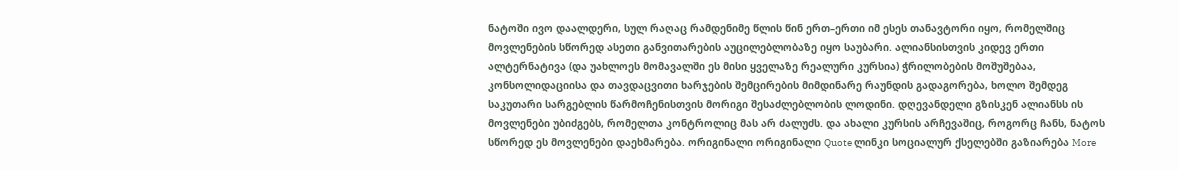ნატოში ივო დაალდერი, სულ რაღაც რამდენიმე წლის წინ ერთ–ერთი იმ ესეს თანავტორი იყო, რომელშიც მოვლენების სწორედ ასეთი განვითარების აუცილებლობაზე იყო საუბარი. ალიანსისთვის კიდევ ერთი ალტერნატივა (და უახლოეს მომავალში ეს მისი ყველაზე რეალური კურსია) ჭრილობების მოშუშებაა, კონსოლიდაციისა და თავდაცვითი ხარჯების შემცირების მიმდინარე რაუნდის გადაგორება, ხოლო შემდეგ საკუთარი სარგებლის წარმოჩენისთვის მორიგი შესაძლებლობის ლოდინი. დღევანდელი გზისკენ ალიანსს ის მოვლენები უბიძგებს, რომელთა კონტროლიც მას არ ძალუძს. და ახალი კურსის არჩევაშიც, როგორც ჩანს, ნატოს სწორედ ეს მოვლენები დაეხმარება. ორიგინალი ორიგინალი Quote ლინკი სოციალურ ქსელებში გაზიარება More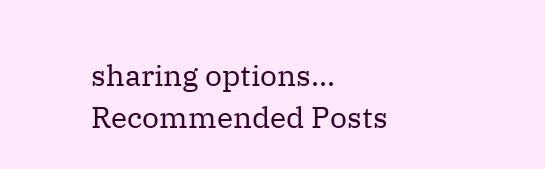sharing options...
Recommended Posts